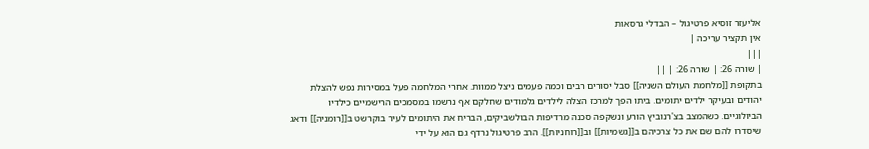אליעזר זוסיא פרטיגול – הבדלי גרסאות
אין תקציר עריכה |
|||
| שורה 26: | שורה 26: | ||
בתקופת [[מלחמת העולם השניה]] סבל יסורים רבים וכמה פעמים ניצל ממוות. אחרי המלחמה פעל במסירות נפש להצלת יהודים ובעיקר ילדים יתומים. ביתו הפך למרכז הצלה לילדים גלמודים שחלקם אף נרשמו במסמכים הרישמיים כילדיו הביולוגיים. כשהמצב בצ'רנוביץ הורע ונשקפה סכנה מרדיפות הבולשביקים, הבריח את היתומים לעיר בוקרשט ב[[רומניה]] ודאג שיסדרו להם שם את כל צרכיהם ב[[גשמיות]] וב[[רוחניות]]. הרב פרטיגול נרדף גם הוא על ידי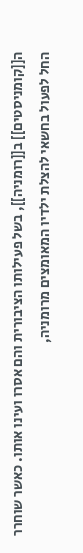ה[[קומניסטים]] ב[[רומניה]], בשל פעילותו הציבורית והם אסרו ועינו אותו. כאשר שוחרר החל לפעול בחשאי להצלת ילדיו המאומצים מרומניה,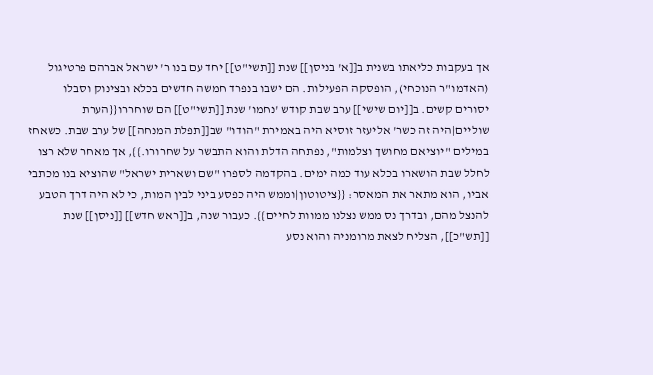אך בעקבות כליאתו בשנית ב[[א' בניסן]] שנת [[תשי"ט]] יחד עם בנו ר' ישראל אברהם פרטיגול (האדמו"ר הנוכחי), הופסקה הפעילות. הם ישבו בנפרד חמשה חדשים בכלא ובצינוק וסבלו יסורים קשים. ב[[יום שישי]] ערב שבת קודש 'נחמו' שנת [[תשי"ט]] הם שוחררו{{הערת שוליים|היה זה כשר' אליעזר זוסיא היה באמירת "הודו" שב[[תפלת המנחה]] של ערב שבת. כשאחז במילים "יוציאם מחושך וצלמות", נפתחה הדלת והוא התבשר על שחרורו.}}, אך מאחר שלא רצו לחלל שבת הושארו בכלא עוד כמה ימים. בהקדמה לספרו "שם ושארית ישראל" שהוציא בנו מכתבי אביו, הוא מתאר את המאסר: {{ציטוטון|וממש היה כפסע ביני לבין המות, כי לא היה דרך הטבע להנצל מהם, ובדרך נס ממש נצלנו ממוות לחיים}}. כעבור שנה, ב[[ראש חדש]] [[ניסן]] שנת [[תש"כ]], הצליח לצאת מרומניה והוא נסע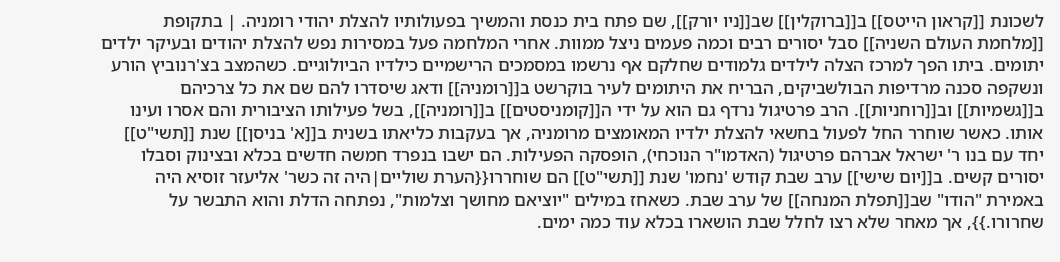לשכונת [[קראון הייטס]] ב[[ברוקלין]] שב[[ניו יורק]], שם פתח בית כנסת והמשיך בפעולותיו להצלת יהודי רומניה. | בתקופת [[מלחמת העולם השניה]] סבל יסורים רבים וכמה פעמים ניצל ממוות. אחרי המלחמה פעל במסירות נפש להצלת יהודים ובעיקר ילדים יתומים. ביתו הפך למרכז הצלה לילדים גלמודים שחלקם אף נרשמו במסמכים הרישמיים כילדיו הביולוגיים. כשהמצב בצ'רנוביץ הורע ונשקפה סכנה מרדיפות הבולשביקים, הבריח את היתומים לעיר בוקרשט ב[[רומניה]] ודאג שיסדרו להם שם את כל צרכיהם ב[[גשמיות]] וב[[רוחניות]]. הרב פרטיגול נרדף גם הוא על ידי ה[[קומניסטים]] ב[[רומניה]], בשל פעילותו הציבורית והם אסרו ועינו אותו. כאשר שוחרר החל לפעול בחשאי להצלת ילדיו המאומצים מרומניה, אך בעקבות כליאתו בשנית ב[[א' בניסן]] שנת [[תשי"ט]] יחד עם בנו ר' ישראל אברהם פרטיגול (האדמו"ר הנוכחי), הופסקה הפעילות. הם ישבו בנפרד חמשה חדשים בכלא ובצינוק וסבלו יסורים קשים. ב[[יום שישי]] ערב שבת קודש 'נחמו' שנת [[תשי"ט]] הם שוחררו{{הערת שוליים|היה זה כשר' אליעזר זוסיא היה באמירת "הודו" שב[[תפלת המנחה]] של ערב שבת. כשאחז במילים "יוציאם מחושך וצלמות", נפתחה הדלת והוא התבשר על שחרורו.}}, אך מאחר שלא רצו לחלל שבת הושארו בכלא עוד כמה ימים.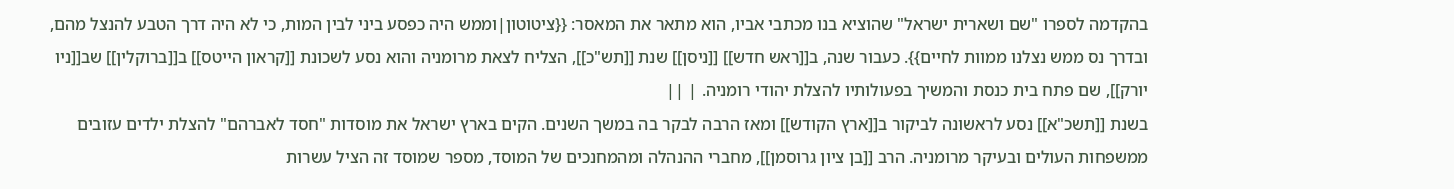בהקדמה לספרו "שם ושארית ישראל" שהוציא בנו מכתבי אביו, הוא מתאר את המאסר: {{ציטוטון|וממש היה כפסע ביני לבין המות, כי לא היה דרך הטבע להנצל מהם, ובדרך נס ממש נצלנו ממוות לחיים}}. כעבור שנה, ב[[ראש חדש]] [[ניסן]] שנת [[תש"כ]], הצליח לצאת מרומניה והוא נסע לשכונת [[קראון הייטס]] ב[[ברוקלין]] שב[[ניו יורק]], שם פתח בית כנסת והמשיך בפעולותיו להצלת יהודי רומניה. | ||
בשנת [[תשכ"א]] נסע לראשונה לביקור ב[[ארץ הקודש]] ומאז הרבה לבקר בה במשך השנים. הקים בארץ ישראל את מוסדות "חסד לאברהם" להצלת ילדים עזובים ממשפחות העולים ובעיקר מרומניה. הרב [[בן ציון גרוסמן]], מחברי ההנהלה ומהמחנכים של המוסד, מספר שמוסד זה הציל עשרות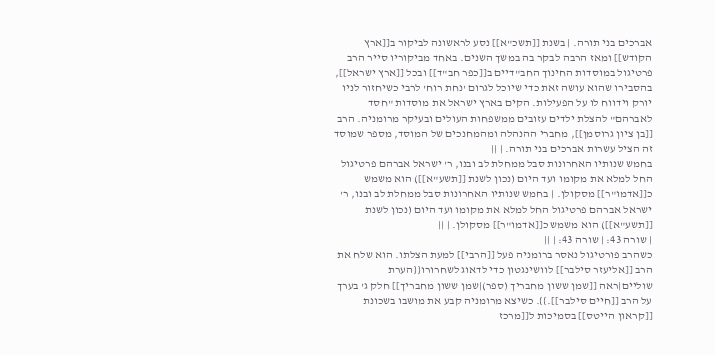אברכים בני תורה. | בשנת [[תשכ"א]] נסע לראשונה לביקור ב[[ארץ הקודש]] ומאז הרבה לבקר בה במשך השנים. באחד מביקוריו סייר הרב פרטיגול במוסדות החינוך החב"דיים ב[[כפר חב"ד]] ובכל [[ארץ ישראל]], בהסבירו שהוא עושה זאת כדי שיוכל לגרום 'נחת רוח' לרבי כשיחזור לניו יורק וידווח לו על הפעילות. הקים בארץ ישראל את מוסדות "חסד לאברהם" להצלת ילדים עזובים ממשפחות העולים ובעיקר מרומניה. הרב [[בן ציון גרוסמן]], מחברי ההנהלה ומהמחנכים של המוסד, מספר שמוסד זה הציל עשרות אברכים בני תורה. | ||
בחמש שנותיו האחרונות סבל ממחלת לב ובנו, ר' ישראל אברהם פרטיגול החל למלא את מקומו ועד היום (נכון לשנת [[תשע"א]]) הוא משמש כ[[אדמו"ר]] מסקולן. | בחמש שנותיו האחרונות סבל ממחלת לב ובנו, ר' ישראל אברהם פרטיגול החל למלא את מקומו ועד היום (נכון לשנת [[תשע"א]]) הוא משמש כ[[אדמו"ר]] מסקולן. | ||
| שורה 43: | שורה 43: | ||
כשהרב פורטיגול נאסר ברומניה פעל [[הרבי]] למעת הצלתו. הוא שלח את הרב [[אליעזר סילבר]] לוושינגטון כדי לדאוג לשחרורו{{הערת שוליים|ראה [[שמן ששון מחבריך (ספר)|שמן ששון מחבריך]] חלק ג' בערך על הרב [[חיים סילבר]].}}. כשיצא מרומניה קבע את מושבו בשכונת [[קראון הייטס]] בסמיכות ל[[מרכז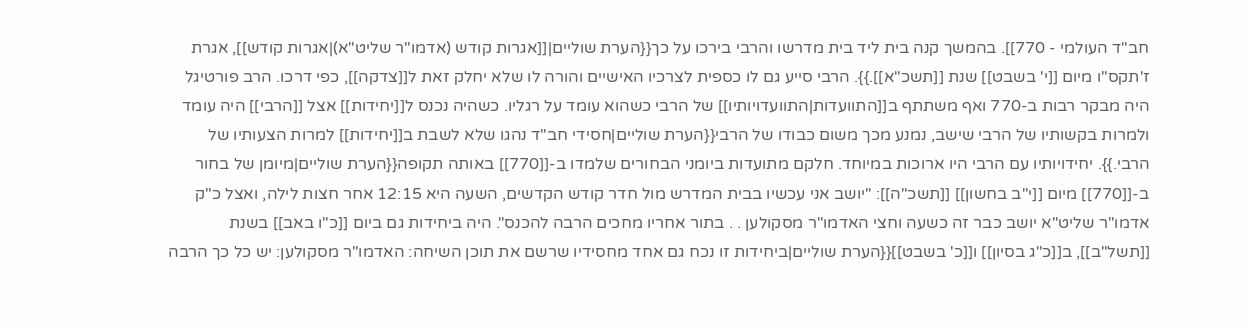חב"ד העולמי - 770]]. בהמשך קנה בית ליד בית מדרשו והרבי בירכו על כך{{הערת שוליים|[[אגרות קודש (אדמו"ר שליט"א)|אגרות קודש]], אגרת ז'תקס"ו מיום [[י' בשבט]] שנת [[תשכ"א]].}}. הרבי סייע גם לו כספית לצרכיו האישיים והורה לו שלא יחלק זאת ל[[צדקה]], כפי דרכו. הרב פורטיגל היה מבקר רבות ב-770 ואף משתתף ב[[התוועדות|התוועדויותיו]] של הרבי כשהוא עומד על רגליו. כשהיה נכנס ל[[יחידות]] אצל [[הרבי]] היה עומד ולמרות בקשותיו של הרבי שישב, נמנע מכך משום כבודו של הרבי{{הערת שוליים|חסידי חב"ד נהגו שלא לשבת ב[[יחידות]] למרות הצעותיו של הרבי.}}. יחידויותיו עם הרבי היו ארוכות במיוחד. חלקם מתועדות ביומני הבחורים שלמדו ב-[[770]] באותה תקופה{{הערת שוליים|מיומן של בחור ב-[[770]] מיום [[י"ב בחשון]] [[תשכ"ה]]: "יושב אני עכשיו בבית המדרש מול חדר קודש הקדשים, השעה היא 12:15 אחר חצות לילה, ואצל כ"ק אדמו"ר שליט"א יושב כבר זה כשעה וחצי האדמו"ר מסקולען . . בתור אחריו מחכים הרבה להכנס". היה ביחידות גם ביום [[כ"ו באב]] בשנת [[תשל"ב]], ב[[כ"ג בסיון]] ו[[כ' בשבט]]{{הערת שוליים|ביחידות זו נכח גם אחד מחסידיו שרשם את תוכן השיחה: האדמו"ר מסקולען: יש כל כך הרבה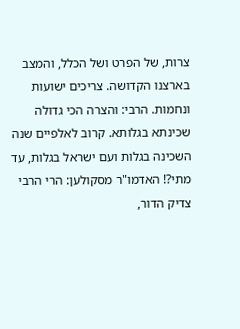צרות, של הפרט ושל הכלל, והמצב בארצנו הקדושה. צריכים ישועות ונחמות. הרבי: והצרה הכי גדולה שכינתא בגלותא. קרוב לאלפיים שנה השכינה בגלות ועם ישראל בגלות, עד מתי?! האדמו"ר מסקולען: הרי הרבי צדיק הדור,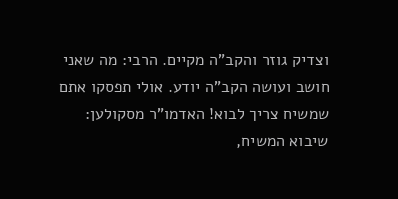וצדיק גוזר והקב"ה מקיים. הרבי: מה שאני חושב ועושה הקב"ה יודע. אולי תפסקו אתם שמשיח צריך לבוא! האדמו"ר מסקולען: שיבוא המשיח,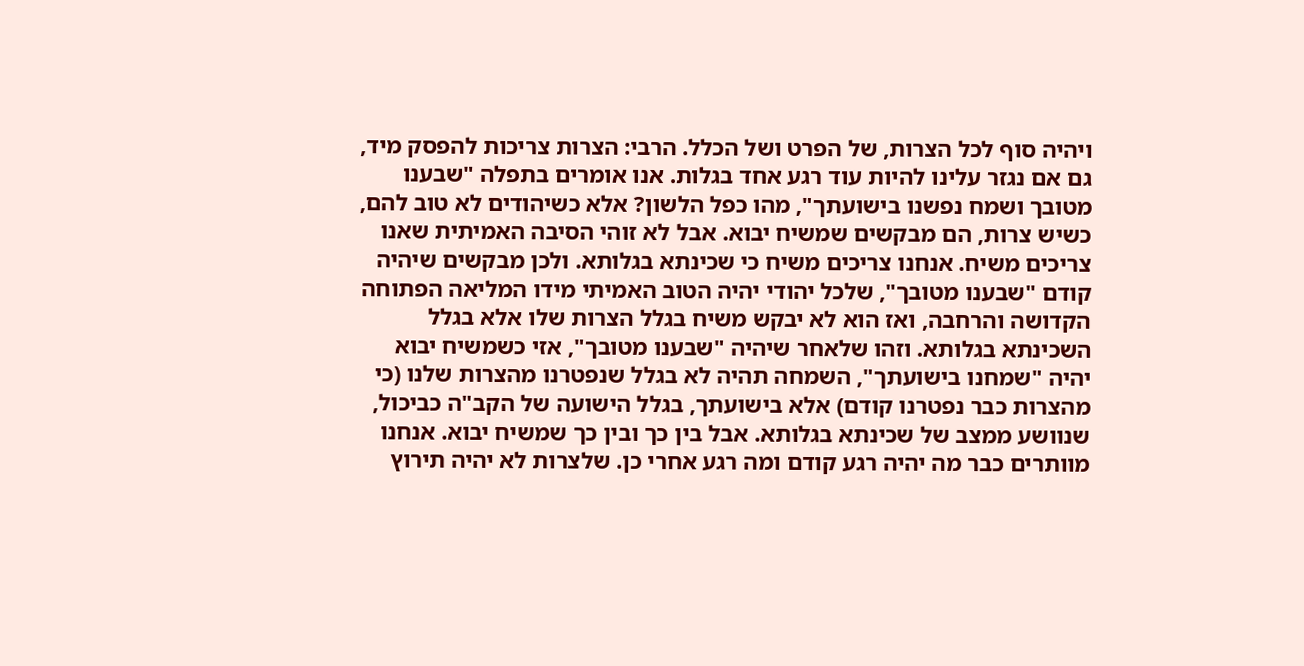ויהיה סוף לכל הצרות, של הפרט ושל הכלל. הרבי: הצרות צריכות להפסק מיד, גם אם נגזר עלינו להיות עוד רגע אחד בגלות. אנו אומרים בתפלה "שבענו מטובך ושמח נפשנו בישועתך", מהו כפל הלשון? אלא כשיהודים לא טוב להם, כשיש צרות, הם מבקשים שמשיח יבוא. אבל לא זוהי הסיבה האמיתית שאנו צריכים משיח. אנחנו צריכים משיח כי שכינתא בגלותא. ולכן מבקשים שיהיה קודם "שבענו מטובך", שלכל יהודי יהיה הטוב האמיתי מידו המליאה הפתוחה הקדושה והרחבה, ואז הוא לא יבקש משיח בגלל הצרות שלו אלא בגלל השכינתא בגלותא. וזהו שלאחר שיהיה "שבענו מטובך", אזי כשמשיח יבוא יהיה "שמחנו בישועתך", השמחה תהיה לא בגלל שנפטרנו מהצרות שלנו (כי מהצרות כבר נפטרנו קודם) אלא בישועתך, בגלל הישועה של הקב"ה כביכול, שנוושע ממצב של שכינתא בגלותא. אבל בין כך ובין כך שמשיח יבוא. אנחנו מוותרים כבר מה יהיה רגע קודם ומה רגע אחרי כן. שלצרות לא יהיה תירוץ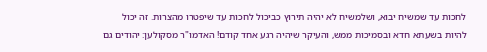לחכות עד שמשיח יבוא, ושלמשיח לא יהיה תירוץ כביכול לחכות עד שיפטרו מהצרות. זה יכול להיות בשעתא חדא ובסמיכות ממש, והעיקר שיהיה רגע אחד קודם! האדמו"ר מסקולען: יהודים גם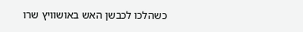כשהלכו לכבשן האש באושוויץ שרו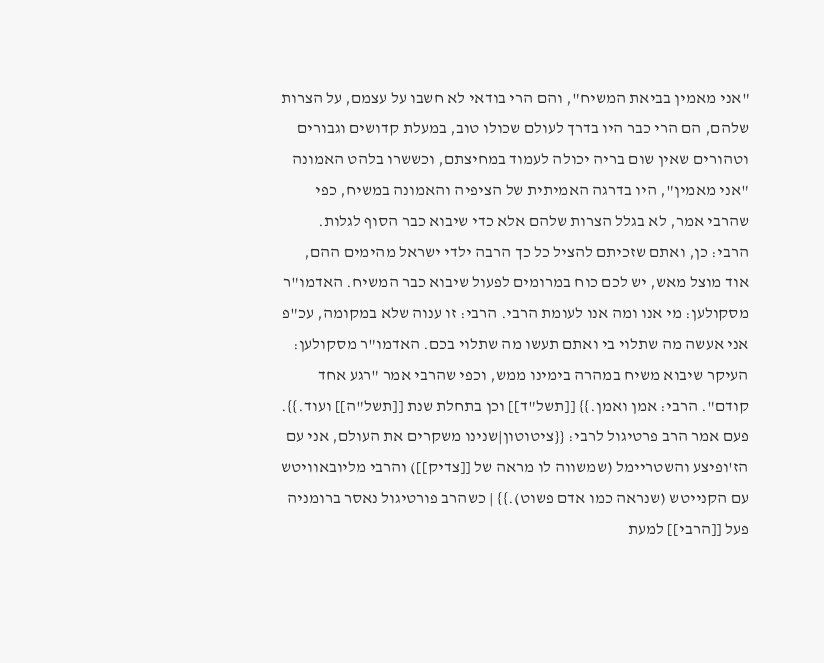"אני מאמין בביאת המשיח", והם הרי בודאי לא חשבו על עצמם, על הצרות שלהם, הם הרי כבר היו בדרך לעולם שכולו טוב, במעלת קדושים וגבורים וטהורים שאין שום בריה יכולה לעמוד במחיצתם, וכששרו בלהט האמונה "אני מאמין", היו בדרגה האמיתית של הציפיה והאמונה במשיח, כפי שהרבי אמר, לא בגלל הצרות שלהם אלא כדי שיבוא כבר הסוף לגלות. הרבי: כן, ואתם שזכיתם להציל כל כך הרבה ילדי ישראל מהימים ההם, אוד מוצל מאש, יש לכם כוח במרומים לפעול שיבוא כבר המשיח. האדמו"ר מסקולען: מי אנו ומה אנו לעומת הרבי. הרבי: זו ענוה שלא במקומה, עכ"פ אני אעשה מה שתלוי בי ואתם תעשו מה שתלוי בכם. האדמו"ר מסקולען: העיקר שיבוא משיח במהרה בימינו ממש, וכפי שהרבי אמר "רגע אחד קודם". הרבי: אמן ואמן.}} [[תשל"ד]] וכן בתחלת שנת [[תשל"ה]] ועוד.}}. פעם אמר הרב פרטיגול לרבי: {{ציטוטון|שנינו משקרים את העולם, אני עם הז'ופיצע והשטריימל (שמשווה לו מראה של [[צדיק]]) והרבי מליובאוויטש עם הקנייטש (שנראה כמו אדם פשוט).}} | כשהרב פורטיגול נאסר ברומניה פעל [[הרבי]] למעת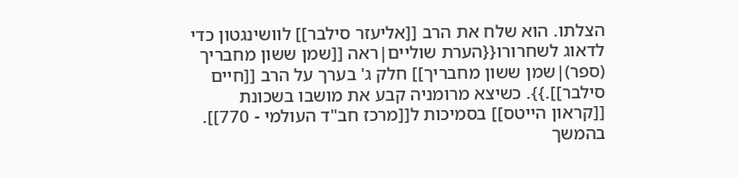הצלתו. הוא שלח את הרב [[אליעזר סילבר]] לוושינגטון כדי לדאוג לשחרורו{{הערת שוליים|ראה [[שמן ששון מחבריך (ספר)|שמן ששון מחבריך]] חלק ג' בערך על הרב [[חיים סילבר]].}}. כשיצא מרומניה קבע את מושבו בשכונת [[קראון הייטס]] בסמיכות ל[[מרכז חב"ד העולמי - 770]]. בהמשך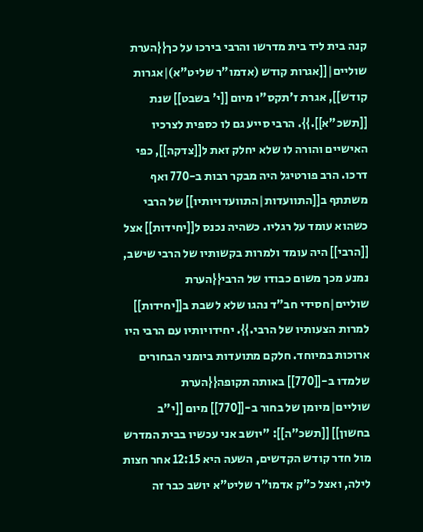קנה בית ליד בית מדרשו והרבי בירכו על כך{{הערת שוליים|[[אגרות קודש (אדמו"ר שליט"א)|אגרות קודש]], אגרת ז'תקס"ו מיום [[י' בשבט]] שנת [[תשכ"א]].}}. הרבי סייע גם לו כספית לצרכיו האישיים והורה לו שלא יחלק זאת ל[[צדקה]], כפי דרכו. הרב פורטיגל היה מבקר רבות ב-770 ואף משתתף ב[[התוועדות|התוועדויותיו]] של הרבי כשהוא עומד על רגליו. כשהיה נכנס ל[[יחידות]] אצל [[הרבי]] היה עומד ולמרות בקשותיו של הרבי שישב, נמנע מכך משום כבודו של הרבי{{הערת שוליים|חסידי חב"ד נהגו שלא לשבת ב[[יחידות]] למרות הצעותיו של הרבי.}}. יחידויותיו עם הרבי היו ארוכות במיוחד. חלקם מתועדות ביומני הבחורים שלמדו ב-[[770]] באותה תקופה{{הערת שוליים|מיומן של בחור ב-[[770]] מיום [[י"ב בחשון]] [[תשכ"ה]]: "יושב אני עכשיו בבית המדרש מול חדר קודש הקדשים, השעה היא 12:15 אחר חצות לילה, ואצל כ"ק אדמו"ר שליט"א יושב כבר זה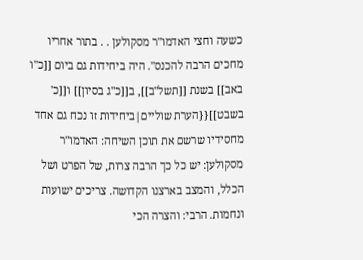כשעה וחצי האדמו"ר מסקולען . . בתור אחריו מחכים הרבה להכנס". היה ביחידות גם ביום [[כ"ו באב]] בשנת [[תשל"ב]], ב[[כ"ג בסיון]] ו[[כ' בשבט]]{{הערת שוליים|ביחידות זו נכח גם אחד מחסידיו שרשם את תוכן השיחה: האדמו"ר מסקולען: יש כל כך הרבה צרות, של הפרט ושל הכלל, והמצב בארצנו הקדושה. צריכים ישועות ונחמות. הרבי: והצרה הכי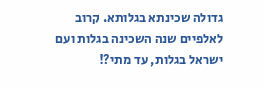גדולה שכינתא בגלותא. קרוב לאלפיים שנה השכינה בגלות ועם ישראל בגלות, עד מתי?!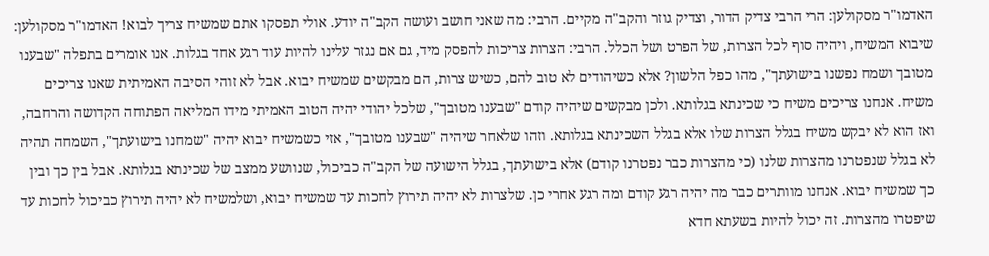האדמו"ר מסקולען: הרי הרבי צדיק הדור, וצדיק גוזר והקב"ה מקיים. הרבי: מה שאני חושב ועושה הקב"ה יודע. אולי תפסקו אתם שמשיח צריך לבוא! האדמו"ר מסקולען: שיבוא המשיח, ויהיה סוף לכל הצרות, של הפרט ושל הכלל. הרבי: הצרות צריכות להפסק מיד, גם אם נגזר עלינו להיות עוד רגע אחד בגלות. אנו אומרים בתפלה "שבענו מטובך ושמח נפשנו בישועתך", מהו כפל הלשון? אלא כשיהודים לא טוב להם, כשיש צרות, הם מבקשים שמשיח יבוא. אבל לא זוהי הסיבה האמיתית שאנו צריכים משיח. אנחנו צריכים משיח כי שכינתא בגלותא. ולכן מבקשים שיהיה קודם "שבענו מטובך", שלכל יהודי יהיה הטוב האמיתי מידו המליאה הפתוחה הקדושה והרחבה, ואז הוא לא יבקש משיח בגלל הצרות שלו אלא בגלל השכינתא בגלותא. וזהו שלאחר שיהיה "שבענו מטובך", אזי כשמשיח יבוא יהיה "שמחנו בישועתך", השמחה תהיה לא בגלל שנפטרנו מהצרות שלנו (כי מהצרות כבר נפטרנו קודם) אלא בישועתך, בגלל הישועה של הקב"ה כביכול, שנוושע ממצב של שכינתא בגלותא. אבל בין כך ובין כך שמשיח יבוא. אנחנו מוותרים כבר מה יהיה רגע קודם ומה רגע אחרי כן. שלצרות לא יהיה תירוץ לחכות עד שמשיח יבוא, ושלמשיח לא יהיה תירוץ כביכול לחכות עד שיפטרו מהצרות. זה יכול להיות בשעתא חדא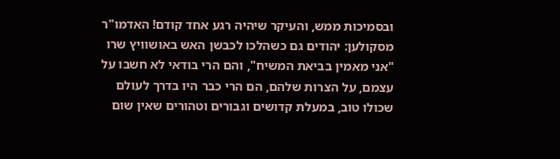ובסמיכות ממש, והעיקר שיהיה רגע אחד קודם! האדמו"ר מסקולען: יהודים גם כשהלכו לכבשן האש באושוויץ שרו "אני מאמין בביאת המשיח", והם הרי בודאי לא חשבו על עצמם, על הצרות שלהם, הם הרי כבר היו בדרך לעולם שכולו טוב, במעלת קדושים וגבורים וטהורים שאין שום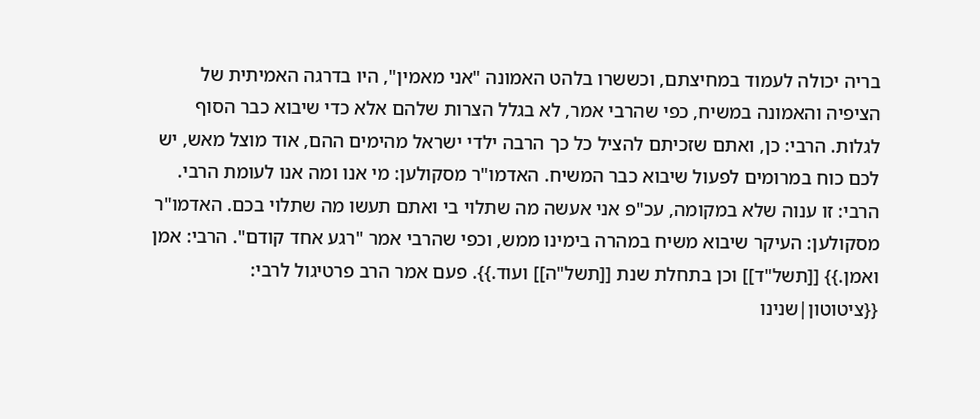בריה יכולה לעמוד במחיצתם, וכששרו בלהט האמונה "אני מאמין", היו בדרגה האמיתית של הציפיה והאמונה במשיח, כפי שהרבי אמר, לא בגלל הצרות שלהם אלא כדי שיבוא כבר הסוף לגלות. הרבי: כן, ואתם שזכיתם להציל כל כך הרבה ילדי ישראל מהימים ההם, אוד מוצל מאש, יש לכם כוח במרומים לפעול שיבוא כבר המשיח. האדמו"ר מסקולען: מי אנו ומה אנו לעומת הרבי. הרבי: זו ענוה שלא במקומה, עכ"פ אני אעשה מה שתלוי בי ואתם תעשו מה שתלוי בכם. האדמו"ר מסקולען: העיקר שיבוא משיח במהרה בימינו ממש, וכפי שהרבי אמר "רגע אחד קודם". הרבי: אמן ואמן.}} [[תשל"ד]] וכן בתחלת שנת [[תשל"ה]] ועוד.}}. פעם אמר הרב פרטיגול לרבי: {{ציטוטון|שנינו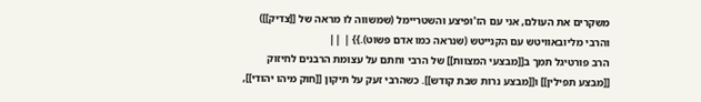משקרים את העולם, אני עם הז'ופיצע והשטריימל (שמשווה לו מראה של [[צדיק]]) והרבי מליובאוויטש עם הקנייטש (שנראה כמו אדם פשוט).}} | ||
הרב פורטיגל תמך ב[[מבצעי המצוות]] של הרבי וחתם על עצומת הרבנים לחיזוק [[מבצע תפילין]] ו[[מבצע נרות שבת קודש]]. כשהרבי זעק על תיקון [[חוק מיהו יהודי]],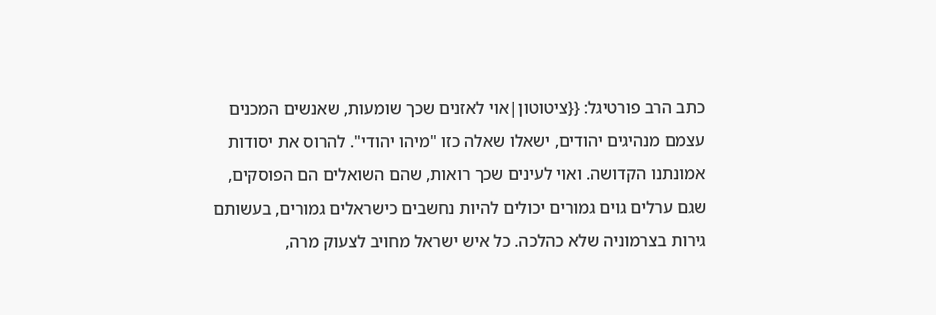כתב הרב פורטיגל: {{ציטוטון|אוי לאזנים שכך שומעות, שאנשים המכנים עצמם מנהיגים יהודים, ישאלו שאלה כזו "מיהו יהודי". להרוס את יסודות אמונתנו הקדושה. ואוי לעינים שכך רואות, שהם השואלים הם הפוסקים, שגם ערלים גוים גמורים יכולים להיות נחשבים כישראלים גמורים, בעשותם גירות בצרמוניה שלא כהלכה. כל איש ישראל מחויב לצעוק מרה,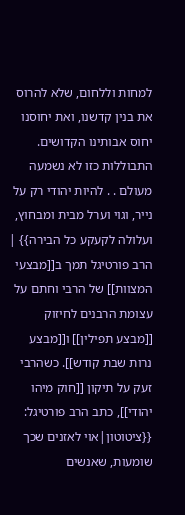למחות וללחום, שלא להרוס את בנין קדשנו, ואת יחוסנו יחוס אבותינו הקדושים. התבוללות כזו לא נשמעה מעולם . . להיות יהודי רק על נייר, וגוי וערל מבית ומבחוץ, ועלולה לקעקע כל הבירה}} | הרב פורטיגל תמך ב[[מבצעי המצוות]] של הרבי וחתם על עצומת הרבנים לחיזוק [[מבצע תפילין]] ו[[מבצע נרות שבת קודש]]. כשהרבי זעק על תיקון [[חוק מיהו יהודי]], כתב הרב פורטיגל: {{ציטוטון|אוי לאזנים שכך שומעות, שאנשים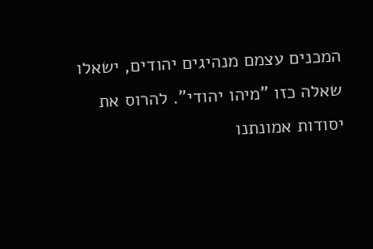המכנים עצמם מנהיגים יהודים, ישאלו שאלה כזו "מיהו יהודי". להרוס את יסודות אמונתנו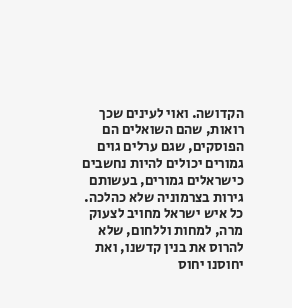הקדושה. ואוי לעינים שכך רואות, שהם השואלים הם הפוסקים, שגם ערלים גוים גמורים יכולים להיות נחשבים כישראלים גמורים, בעשותם גירות בצרמוניה שלא כהלכה. כל איש ישראל מחויב לצעוק מרה, למחות וללחום, שלא להרוס את בנין קדשנו, ואת יחוסנו יחוס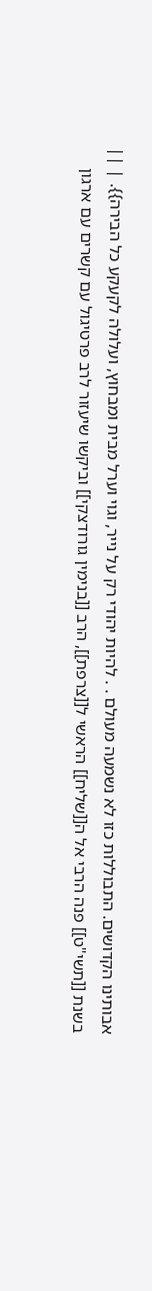אבותינו הקדושים. התבוללות כזו לא נשמעה מעולם . . להיות יהודי רק על נייר, וגוי וערל מבית ומבחוץ, ועלולה לקעקע כל הבירה}}. | ||
בשנת [[תשי"ט]] פנה הרבי אל ה[[שליח]] הראשי ל[[צרפת]], הרב [[בנימין גורודצקי]] וביקשו שיעזור לרב פרטיגול עם קשרים עם ארגון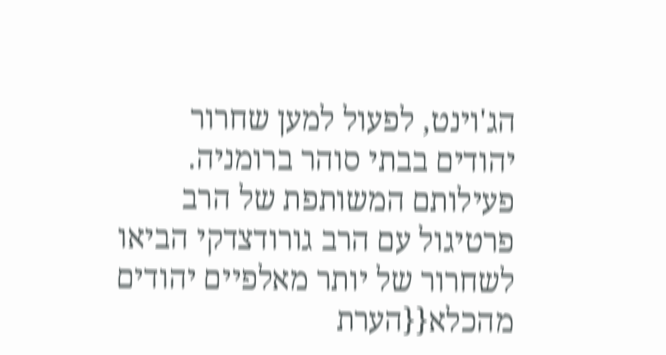הג'וינט, לפעול למען שחרור יהודים בבתי סוהר ברומניה. פעילותם המשותפת של הרב פרטיגול עם הרב גורודצדקי הביאו לשחרור של יותר מאלפיים יהודים מהכלא{{הערת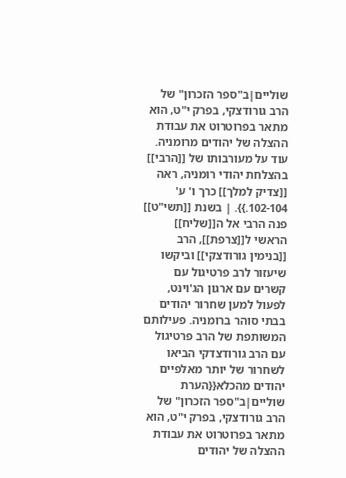שוליים|ב"ספר הזכרון" של הרב גורודצקי, בפרק י"ט, הוא מתאר בפרוטרוט את עבודת ההצלה של יהודים מרומניה. עוד על מעורבותו של [[הרבי]] בהצלחת יהודי רומניה, ראה [[צדיק למלך]] כרך ו' ע' 102-104.}}. | בשנת [[תשי"ט]] פנה הרבי אל ה[[שליח]] הראשי ל[[צרפת]], הרב [[בנימין גורודצקי]] וביקשו שיעזור לרב פרטיגול עם קשרים עם ארגון הג'וינט, לפעול למען שחרור יהודים בבתי סוהר ברומניה. פעילותם המשותפת של הרב פרטיגול עם הרב גורודצדקי הביאו לשחרור של יותר מאלפיים יהודים מהכלא{{הערת שוליים|ב"ספר הזכרון" של הרב גורודצקי, בפרק י"ט, הוא מתאר בפרוטרוט את עבודת ההצלה של יהודים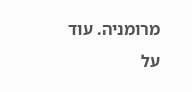מרומניה. עוד על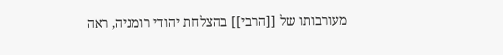מעורבותו של [[הרבי]] בהצלחת יהודי רומניה, ראה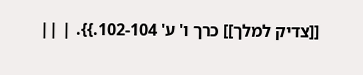[[צדיק למלך]] כרך ו' ע' 102-104.}}. | ||